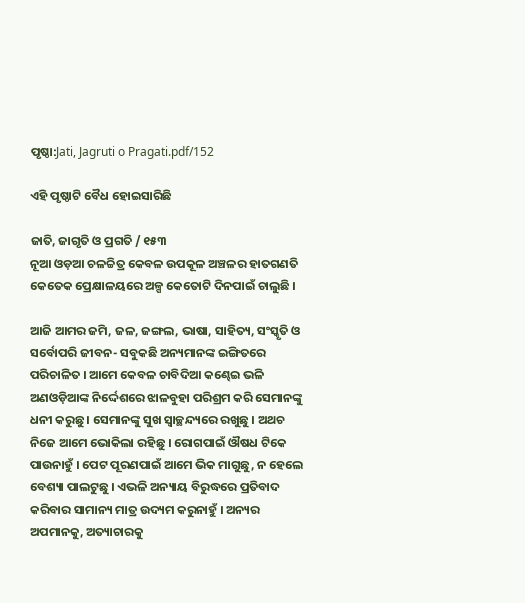ପୃଷ୍ଠା:Jati, Jagruti o Pragati.pdf/152

ଏହି ପୃଷ୍ଠାଟି ବୈଧ ହୋଇସାରିଛି

ଜାତି, ଜାଗୃତି ଓ ପ୍ରଗତି / ୧୫୩
ନୂଆ ଓଡ଼ଆ ଚଳଚ୍ଚିତ୍ର କେବଳ ଉପକୂଳ ଅଞ୍ଚଳର ହାତଗଣତି କେତେକ ପ୍ରେକ୍ଷାଳୟରେ ଅଳ୍ପ କେତୋଟି ଦିନପାଇଁ ଚାଲୁଛି ।

ଆଜି ଆମର ଜମି, ଜଳ, ଜଙ୍ଗଲ, ଭାଷା, ସାହିତ୍ୟ, ସଂସ୍କୃତି ଓ ସର୍ବୋପରି ଜୀବନ- ସବୁକଛି ଅନ୍ୟମାନଙ୍କ ଇଙ୍ଗିତରେ ପରିଚାଳିତ । ଆମେ କେବଳ ଚାବିଦିଆ କଣ୍ଢେଇ ଭଳି ଅଣଓଡ଼ିଆଙ୍କ ନିର୍ଦ୍ଦେଶରେ ଝାଳବୁହା ପରିଶ୍ରମ କରି ସେମାନଙ୍କୁ ଧନୀ କରୁଛୁ । ସେମାନଙ୍କୁ ସୁଖ ସ୍ୱାଚ୍ଛନ୍ଦ୍ୟରେ ରଖୁଛୁ । ଅଥଚ ନିଜେ ଆମେ ଭୋକିଲା ରହିଛୁ । ରୋଗପାଇଁ ଔଷଧ ଟିକେ ପାଉନାହୁଁ । ପେଟ ପୂରଣପାଇଁ ଆମେ ଭିକ ମାଗୁଛୁ, ନ ହେଲେ ବେଶ୍ୟା ପାଲଟୁଛୁ । ଏଭଳି ଅନ୍ୟାୟ ବିରୁଦ୍ଧରେ ପ୍ରତିବାଦ କରିବାର ସାମାନ୍ୟ ମାତ୍ର ଉଦ୍ୟମ କରୁନାହୁଁ । ଅନ୍ୟର ଅପମାନକୁ, ଅତ୍ୟାଚାରକୁ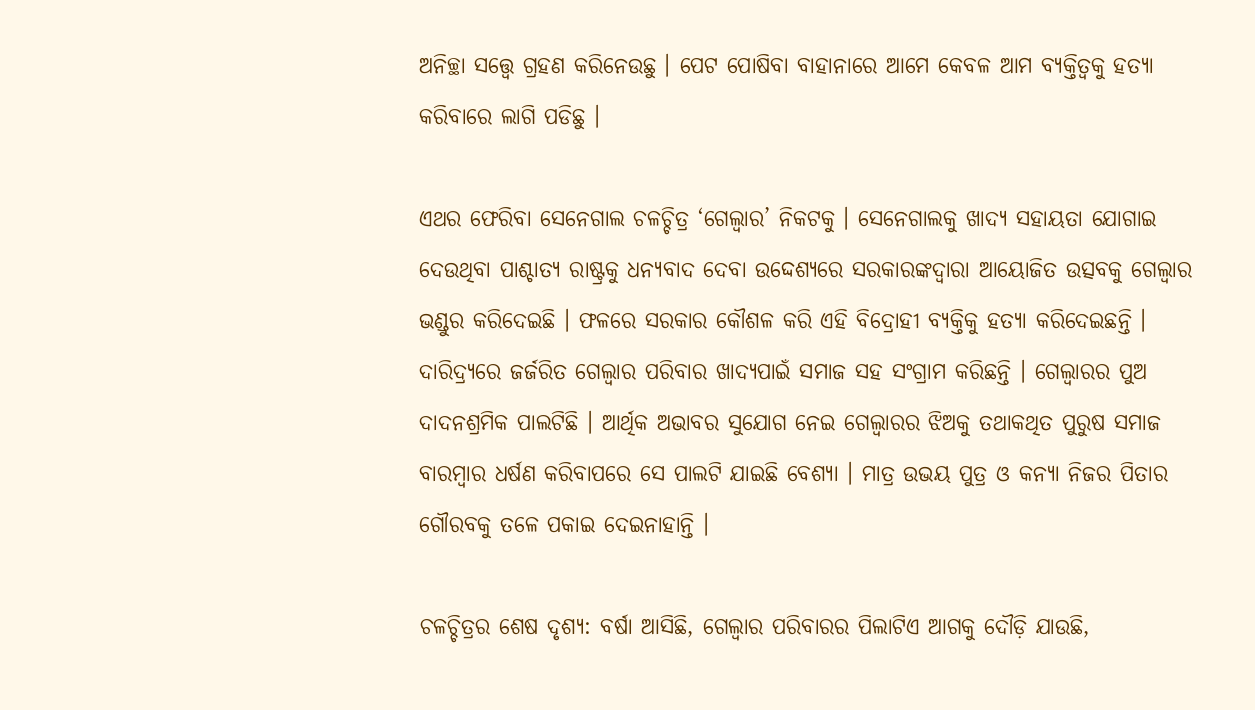ଅନିଚ୍ଛା ସତ୍ତ୍ୱେ ଗ୍ରହଣ କରିନେଉଛୁ । ପେଟ ପୋଷିବା ବାହାନାରେ ଆମେ କେବଳ ଆମ ବ୍ୟକ୍ତିତ୍ୱକୁ ହତ୍ୟା କରିବାରେ ଲାଗି ପଡିଛୁ ।

ଏଥର ଫେରିବା ସେନେଗାଲ ଚଳଚ୍ଚିତ୍ର ‘ଗେଲ୍ୱାର’ ନିକଟକୁ । ସେନେଗାଲକୁ ଖାଦ୍ୟ ସହାୟତା ଯୋଗାଇ ଦେଉଥିବା ପାଶ୍ଚାତ୍ୟ ରାଷ୍ଟ୍ରକୁ ଧନ୍ୟବାଦ ଦେବା ଉଦ୍ଦେଶ୍ୟରେ ସରକାରଙ୍କଦ୍ୱାରା ଆୟୋଜିତ ଉତ୍ସବକୁ ଗେଲ୍ୱାର ଭଣ୍ଡୁର କରିଦେଇଛି । ଫଳରେ ସରକାର କୌଶଳ କରି ଏହି ବିଦ୍ରୋହୀ ବ୍ୟକ୍ତିକୁ ହତ୍ୟା କରିଦେଇଛନ୍ତି । ଦାରିଦ୍ର୍ୟରେ ଜର୍ଜରିତ ଗେଲ୍ୱାର ପରିବାର ଖାଦ୍ୟପାଇଁ ସମାଜ ସହ ସଂଗ୍ରାମ କରିଛନ୍ତି । ଗେଲ୍ୱାରର ପୁଅ ଦାଦନଶ୍ରମିକ ପାଲଟିଛି । ଆର୍ଥିକ ଅଭାବର ସୁଯୋଗ ନେଇ ଗେଲ୍ୱାରର ଝିଅକୁ ତଥାକଥିତ ପୁରୁଷ ସମାଜ ବାରମ୍ବାର ଧର୍ଷଣ କରିବାପରେ ସେ ପାଲଟି ଯାଇଛି ବେଶ୍ୟା । ମାତ୍ର ଉଭୟ ପୁତ୍ର ଓ କନ୍ୟା ନିଜର ପିତାର ଗୌରବକୁ ତଳେ ପକାଇ ଦେଇନାହାନ୍ତି ।

ଚଳଚ୍ଚିତ୍ରର ଶେଷ ଦୃଶ୍ୟ: ବର୍ଷା ଆସିଛି, ଗେଲ୍ୱାର ପରିବାରର ପିଲାଟିଏ ଆଗକୁ ଦୌଡ଼ି ଯାଉଛି,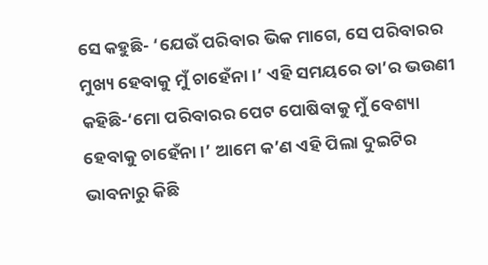ସେ କହୁଛି- ‘ଯେଉଁ ପରିବାର ଭିକ ମାଗେ, ସେ ପରିବାରର ମୁଖ୍ୟ ହେବାକୁ ମୁଁ ଚାହେଁନା ।’ ଏହି ସମୟରେ ତା’ର ଭଉଣୀ କହିଛି-‘ମୋ ପରିବାରର ପେଟ ପୋଷିବାକୁ ମୁଁ ବେଶ୍ୟା ହେବାକୁ ଚାହେଁନା ।’ ଆମେ କ’ଣ ଏହି ପିଲା ଦୁଇଟିର ଭାବନାରୁ କିଛି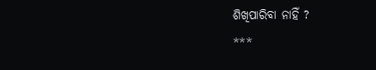ଶିଖିପାରିବା ନାହିଁ ?
***